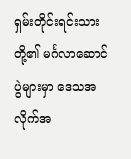ရှမ်းတိုင်းရင်းသားတို့၏ မင်္ဂလာဆောင်ပွဲများမှာ ဒေသအလိုက်အ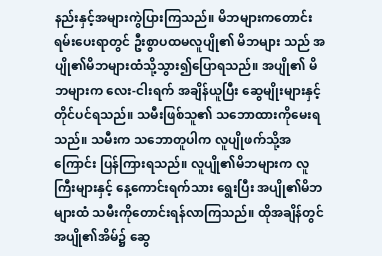နည်းနှင့်အများကွဲပြားကြသည်။ မိဘများကတောင်းရမ်းပေးရာတွင် ဦးစွာပထမလူပျို၏ မိဘများ သည် အပျို၏မိဘများထံသို့သွား၍ပြောရသည်။ အပျို၏ မိဘများက လေး-ငါးရက် အချိန်ယူပြီး ဆွေမျိုးများနှင့် တိုင်ပင်ရသည်။ သမီးဖြစ်သူ၏ သဘောထားကိုမေးရသည်။ သမီးက သဘောတူပါက လူပျိုဖက်သို့အကြောင်း ပြန်ကြားရသည်။ လူပျို၏မိဘများက လူကြီးများနှင့် နေ့ကောင်းရက်သား ရွေးပြီး အပျို၏မိဘများထံ သမီးကိုတောင်းရန်လာကြသည်။ ထိုအချိန်တွင် အပျို၏အိမ်၌ ဆွေ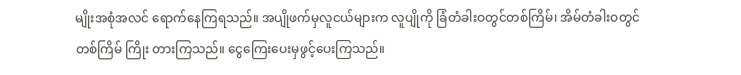မျိုးအစုံအလင် ရောက်နေကြရသည်။ အပျိုဖက်မှလူငယ်များက လူပျိုကို ခြံတံခါးဝတွင်တစ်ကြိမ်၊ အိမ်တံခါးဝတွင်တစ်ကြိမ် ကြိုး တားကြသည်။ ငွေကြေးပေးမှဖွင့်ပေးကြသည်။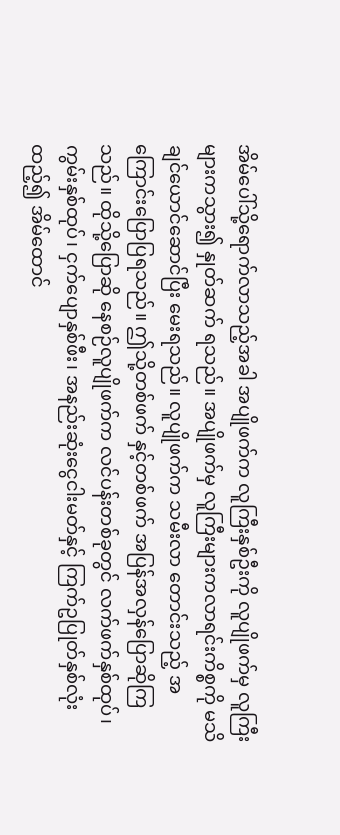အိမ်ပေါ်သို့ရောက်လာသည့်အခါ အပျိုဖက်က လူကြီးနှစ်ဦးကို လူပျိုဖက်မှ လူကြီးများကသွား၍ နှုတ်ဆက် ရသည်။ အပျိုဖက်မှ လူကြီးများကလာရင်းကိစ္စကို မသိ ချင်ယောင်ဆောင်ပြီး မေးရသည်။ လူပျိုဖက်က သမီးလာ တောင်းသည့် အကြောင်းပြောပြရသည်။ ဤသို့တစ်ဖက် နှင့်တစ်ဖက် အပြန်အလှန်ပြောဆိုကြသည်။ ထိုသို့ပြောဆို နေစဉ်လူပျိုဖက်က လင်ပန်းတစ်ခုတွင် လက်ဖက်နှစ်ထုပ်၊ ကွမ်းနှစ်ထုပ်၊ ငှက်ပျောနှစ်ဖီး၊ အနည်းဆုံးငွေငါးမတ်နှင့် ကြက်ဥပြုတ်နှစ်လုံးထည့်၍ အိမ်ထောင်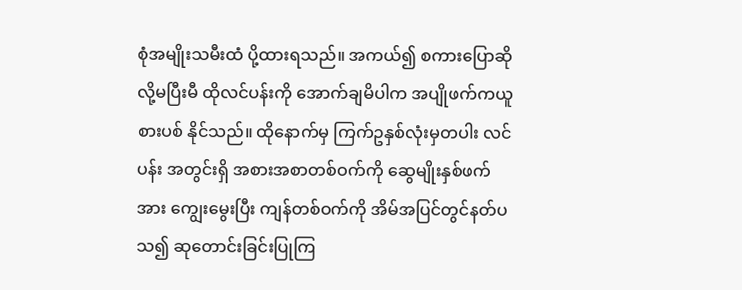စုံအမျိုးသမီးထံ ပို့ထားရသည်။ အကယ်၍ စကားပြောဆိုလို့မပြီးမီ ထိုလင်ပန်းကို အောက်ချမိပါက အပျိုဖက်ကယူစားပစ် နိုင်သည်။ ထိုနောက်မှ ကြက်ဥနှစ်လုံးမှတပါး လင်ပန်း အတွင်းရှိ အစားအစာတစ်ဝက်ကို ဆွေမျိုးနှစ်ဖက်အား ကျွေးမွေးပြီး ကျန်တစ်ဝက်ကို အိမ်အပြင်တွင်နတ်ပသ၍ ဆုတောင်းခြင်းပြုကြ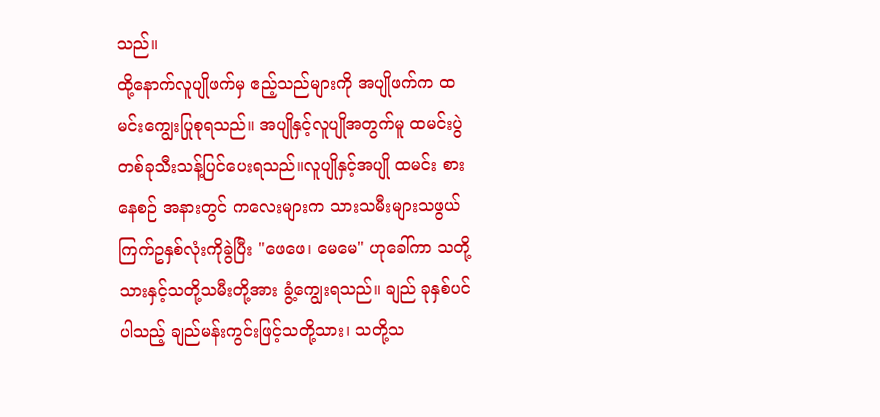သည်။
ထို့နောက်လူပျိုဖက်မှ ဧည့်သည်များကို အပျိုဖက်က ထမင်းကျွေးပြုစုရသည်။ အပျိုနှင့်လူပျိုအတွက်မူ ထမင်းပွဲတစ်ခုသီးသန့်ပြင်ပေးရသည်။လူပျိုနှင့်အပျို ထမင်း စားနေစဉ် အနားတွင် ကလေးများက သားသမီးများသဖွယ် ကြက်ဥနှစ်လုံးကိုခွဲပြီး "ဖေဖေ၊ မေမေ" ဟုခေါ်ကာ သတို့သားနှင့်သတို့သမီးတို့အား ခွံ့ကျွေးရသည်။ ချည် ခုနှစ်ပင်ပါသည့် ချည်မန်းကွင်းဖြင့်သတို့သား၊ သတို့သ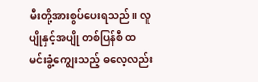မီးတို့အားစွပ်ပေးရသည်။ လူပျိုနှင့်အပျို တစ်ပြန်စီ ထမင်းခွံ့ကျွေးသည့် ဓလေ့လည်း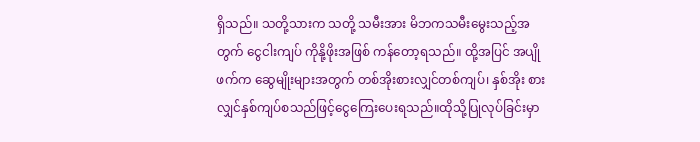ရှိသည်။ သတို့သားက သတို့ သမီးအား မိဘကသမီးမွေးသည့်အတွက် ငွေငါးကျပ် ကိုနို့ဖိုးအဖြစ် ကန်တော့ရသည်။ ထို့အပြင် အပျိုဖက်က ဆွေမျိုးများအတွက် တစ်အိုးစားလျှင်တစ်ကျပ်၊ နှစ်အိုး စားလျှင်နှစ်ကျပ်စသည်ဖြင့်ငွေကြေးပေးရသည်။ထိုသို့ပြုလုပ်ခြင်းမှာ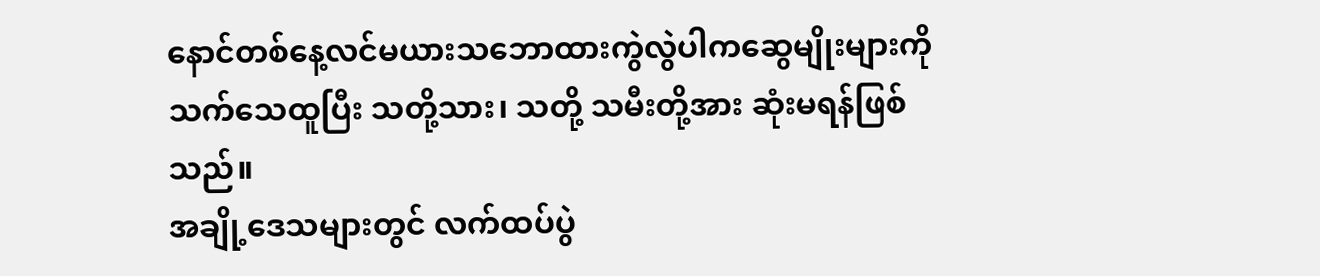နောင်တစ်နေ့လင်မယားသဘောထားကွဲလွဲပါကဆွေမျိုးများကိုသက်သေထူပြီး သတို့သား၊ သတို့ သမီးတို့အား ဆုံးမရန်ဖြစ်သည်။
အချို့ဒေသများတွင် လက်ထပ်ပွဲ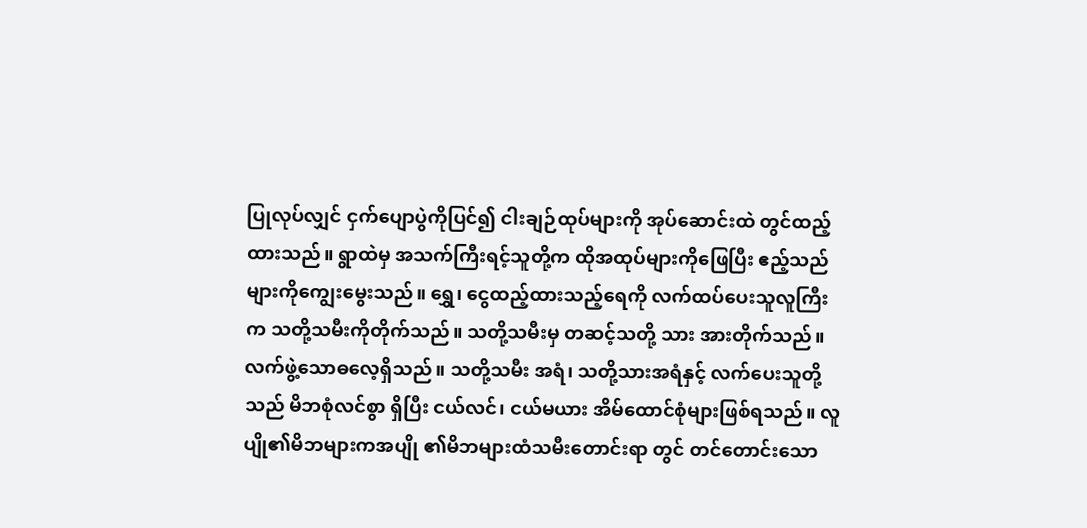ပြုလုပ်လျှင် ငှက်ပျောပွဲကိုပြင်၍ ငါးချဉ်ထုပ်များကို အုပ်ဆောင်းထဲ တွင်ထည့်ထားသည်။ ရွာထဲမှ အသက်ကြီးရင့်သူတို့က ထိုအထုပ်များကိုဖြေပြီး ဧည့်သည်များကိုကျွေးမွေးသည်။ ရွှေ၊ ငွေထည့်ထားသည့်ရေကို လက်ထပ်ပေးသူလူကြီးက သတို့သမီးကိုတိုက်သည်။ သတို့သမီးမှ တဆင့်သတို့ သား အားတိုက်သည်။ လက်ဖွဲ့သောဓလေ့ရှိသည်။ သတို့သမီး အရံ၊ သတို့သားအရံနှင့် လက်ပေးသူတို့သည် မိဘစုံလင်စွာ ရှိပြီး ငယ်လင်၊ ငယ်မယား အိမ်ထောင်စုံများဖြစ်ရသည်။ လူပျို၏မိဘများကအပျို ၏မိဘများထံသမီးတောင်းရာ တွင် တင်တောင်းသော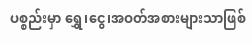ပစ္စည်းမှာ ရွှေ၊ငွေ၊အဝတ်အစားများသာဖြစ်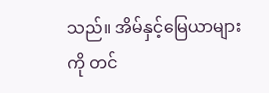သည်။ အိမ်နှင့်မြေယာများကို တင်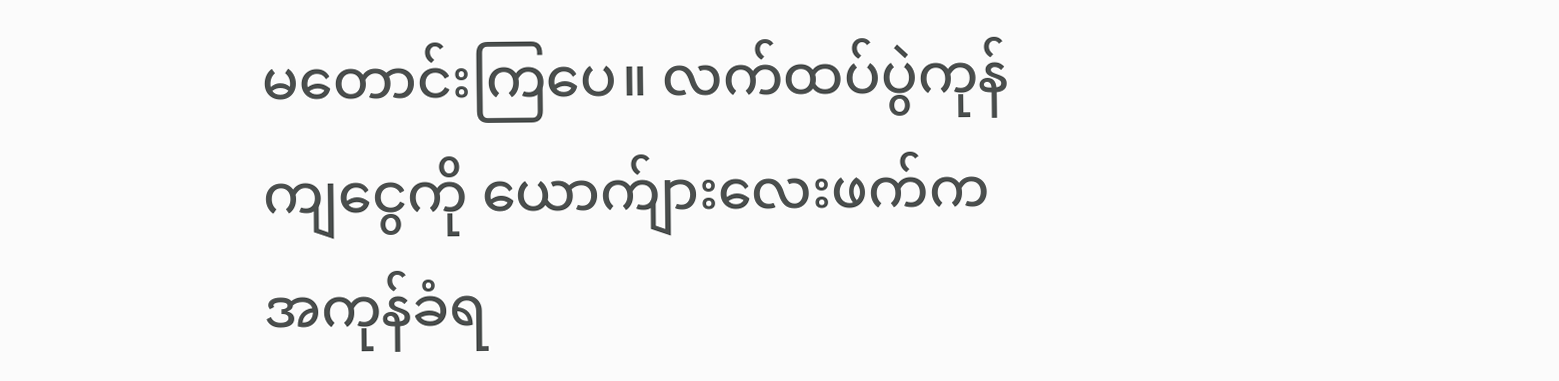မတောင်းကြပေ။ လက်ထပ်ပွဲကုန်ကျငွေကို ယောက်ျားလေးဖက်က အကုန်ခံရ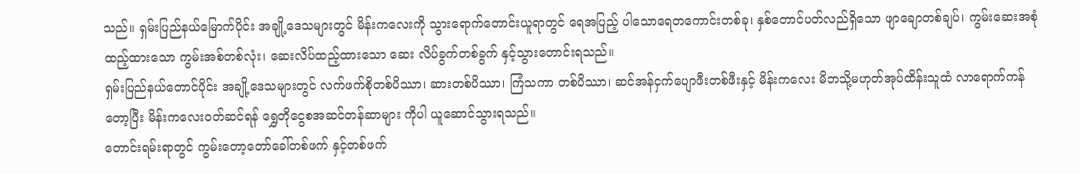သည်။ ရှမ်းပြည်နယ်မြောက်ပိုင်း အချို့ဒေသများတွင် မိန်းကလေးကို သွားရောက်တောင်းယူရာတွင် ရေအပြည့် ပါသောရေတကောင်းတစ်ခု၊ နှစ်တောင်ပတ်လည်ရှိသော ဖျာချောတစ်ချပ်၊ ကွမ်းဆေးအစုံထည့်ထားသော ကွမ်းအစ်တစ်လုံး၊ ဆေးလိပ်ထည့်ထားသော ဆေး လိပ်ခွက်တစ်ခွက် နှင့်သွားတောင်းရသည်။
ရှမ်းပြည်နယ်တောင်ပိုင်း အချို့ဒေသများတွင် လက်ဖက်စိုတစ်ပိဿာ၊ ဆားတစ်ပိဿာ၊ ကြံသကာ တစ်ပိဿာ၊ ဆင်အန်ငှက်ပျောဖီးတစ်ဖီးနှင့် မိန်းကလေး မိဘသို့မဟုတ်အုပ်ထိန်းသူထံ လာရောက်ကန်တော့ပြီး မိန်းကလေးဝတ်ဆင်ရန် ရွှေတိုငွေစအဆင်တန်ဆာများ ကိုပါ ယူဆောင်သွားရသည်။
တောင်းရမ်းရာတွင် ကွမ်းတော့တော်ခေါ်တစ်ဖက် နှင့်တစ်ဖက်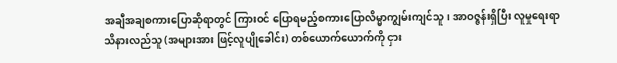အချီအချစကားပြောဆိုရာတွင် ကြားဝင် ပြောရမည့်စကားပြောလိမ္မာကျွမ်းကျင်သူ၊ အာဝဇ္ဇန်းရှိပြီး လူမှုရေးရာသိနားလည်သူ (အများအား ဖြင့်လူပျိုခေါင်း) တစ်ယောက်ယောက်ကို ငှား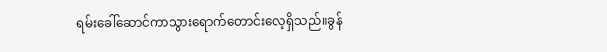ရမ်းခေါ်ဆောင်ကာသွားရောက်တောင်းလေ့ရှိသည်။ခွန်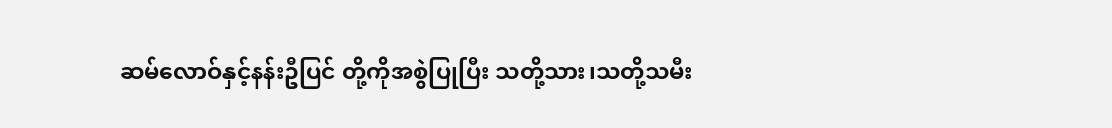ဆမ်လောဝ်နှင့်နန်းဦပြင် တို့ကိုအစွဲပြုပြီး သတို့သား၊သတို့သမီး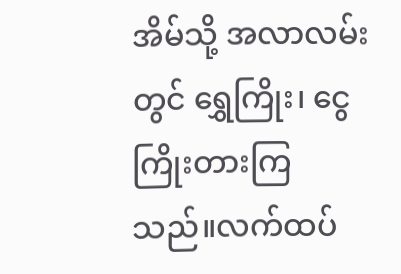အိမ်သို့ အလာလမ်းတွင် ရွှေကြိုး၊ ငွေကြိုးတားကြသည်။လက်ထပ်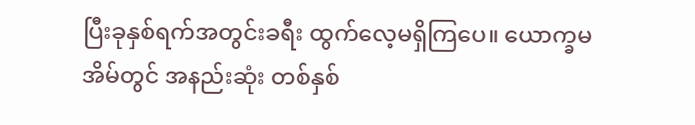ပြီးခုနှစ်ရက်အတွင်းခရီး ထွက်လေ့မရှိကြပေ။ ယောက္ခမအိမ်တွင် အနည်းဆုံး တစ်နှစ်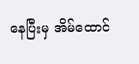နေပြီးမှ အိမ်ထောင်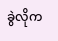ခွဲလိုက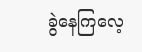ခွဲနေကြလေ့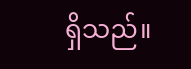ရှိသည်။